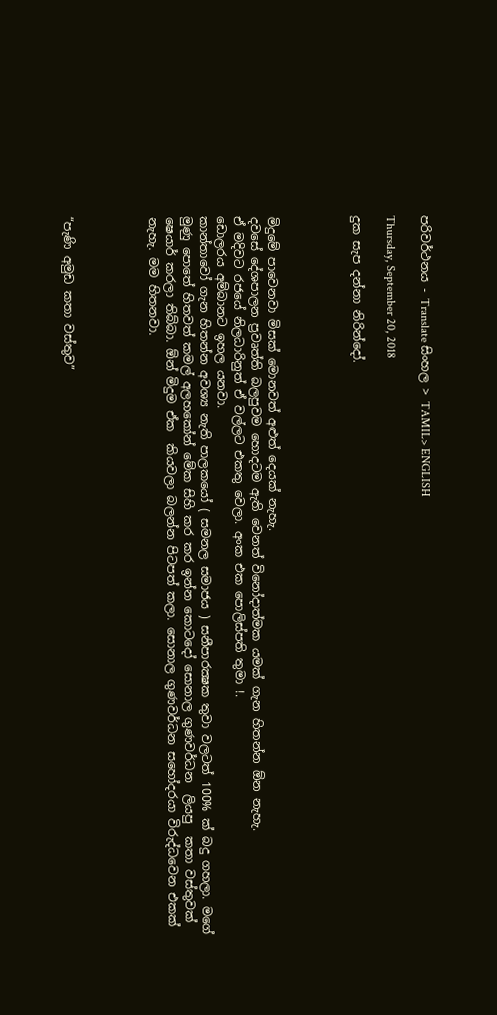පරිවර්ථනය - Translate සිංහල > TAMIL> ENGLISH

Thursday, September 20, 2018

දුක සැප දන්නා නිරින්දෝ.




මිදුමේ පාවෙනවා මිසක් මොනවත් අළුත් දෙයක් නැහැ.
දවසේ දේශපාලන ප්‍රවෘත්ති බලපුවම හොදටම ඇති වෙනත් විනෝදාත්මක යමක් ගැන හිතන්න ඕන නැහැ.
ඒ මදිවට රජයේ නිලධාරිනුත් ඒ වල්ලට එකතු වෙලා. අංක එක පොලිස්පති තුමා !.
ඩොලරය අම්බානට ඉහල යනවා.
කාන්තාවෝ ගැන හිතන්න අවශ්‍ය නැති පාලකයෝ ( සමනල සමාජය ) සනීපාරක්‍ෂක තුවා වලටත් 100% ක් බදු ගහලා. මගේ මුණු පොතේ හිතවත් කමල් අලහකෝන් මේක සිහි කර කර ඉන්න කොටදෝ සොනාල ගුණවර්ධන  ලියපු  කතා වස්තුවක් ෂෙයාර් කරලා තිබ්බා. ඕන් මිදුම ඒක  කියවලා බලන්න පිටපත් කලා. සොනාල ගුණවර්ධන සහෝදරයා විරුද්ධවෙන එකක් නැහැ. මම හිතනවා.




“පැණි අමුඩ කතා වස්තුව”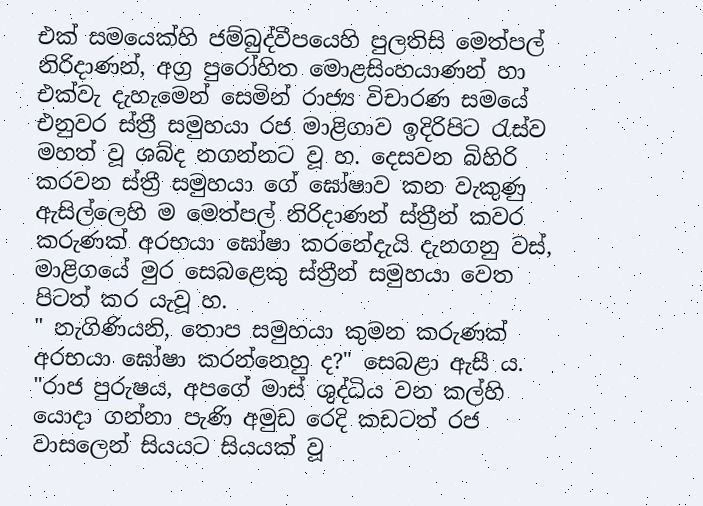එක් සම‍යෙක්හි ජම්බුද්වීපයෙහි පුලතිසි මෙත්පල් නිරිදාණන්, අග්‍ර පුරෝහිත මොළසිංහයාණන් හා එක්වැ දැහැමෙන් සෙමින් රාජ්‍ය විචාරණ සමයේ එනුවර ස්ත්‍රී සමුහයා රජ මාළිගාව ඉදිරිපිට රැස්ව මහත් වූ ශබ්ද නගන්නට වූ හ. දෙසවන බිහිරි කරවන ස්ත්‍රී සමුහයා ගේ ඝෝෂාව කන වැකුණු ඇසිල්ලෙහි ම මෙත්පල් නිරිදාණන් ස්ත්‍රීන් කවර කරුණක් අරභයා ඝෝෂා කරනේදැයි දැනගනු වස්, මාළිගයේ මුර සෙබළෙකු ස්ත්‍රීන් සමුහයා වෙත පිටත් කර යැවූ හ.
" නැගිණියනි, තොප සමුහයා කුමන කරුණක් අරභයා ඝෝෂා කරන්නෙහු ද?" සෙබළා ඇසී ය.
"රාජ පුරුෂය, අපගේ මාස් ශුද්ධිය වන කල්හි යොදා ගන්නා පැණි අමුඩ රෙදි කඩටත් රජ වාසලෙන් සියයට සියයක් වූ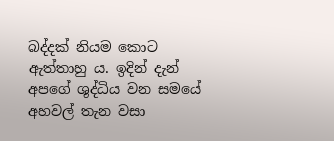බද්දක් නියම කොට ඇත්තාහු ය. ඉදින් දැන් අපගේ ශුද්ධිය වන සමයේ අහවල් තැන වසා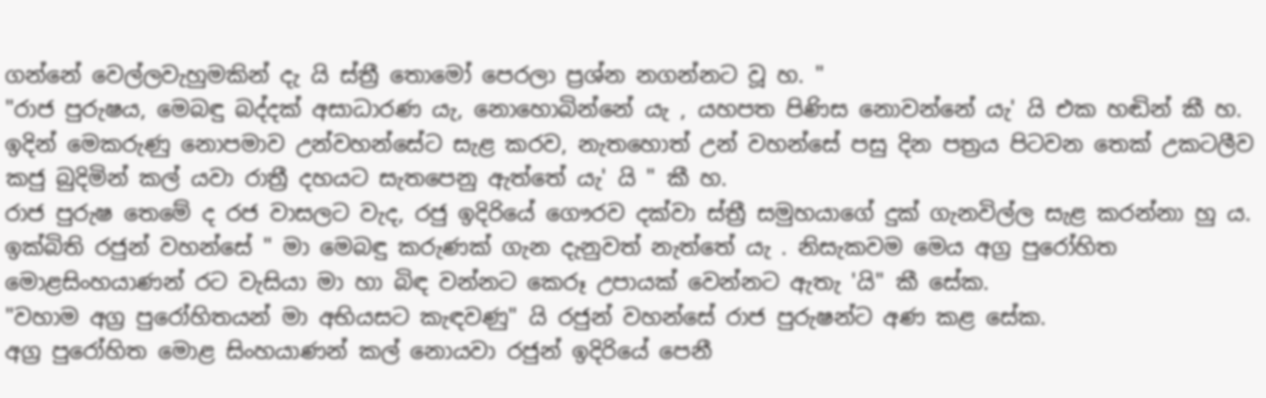ගන්නේ වෙල්ලවැහුමකින් දැ යි ස්ත්‍රී තොමෝ පෙරලා ප්‍රශ්න නගන්නට වූ හ. "
"රාජ පුරුෂය, මෙබඳු බද්දක් අසාධාරණ යැ, නොහොබින්නේ යැ , යහපත පිණිස නොවන්නේ යැ' යි එක හඬින් කී හ. ඉදින් මෙකරුණු නොපමාව උන්වහන්සේට සැළ කරව, නැතහොත් උන් වහන්සේ පසු දින පත්‍රය පිටවන තෙක් උකටලීව කජු බුදිමින් කල් යවා රාත්‍රී දහයට සැතපෙනු ඇත්තේ යැ' යි " කී හ.
රාජ පුරුෂ තෙමේ ද රජ වාසලට වැද, රජු ඉදිරියේ ගෞරව දක්වා ස්ත්‍රී සමුහයාගේ දුක් ගැනවිල්ල සැළ කරන්නා හු ය.
ඉක්බිති රජුන් වහන්සේ " මා මෙබඳු කරුණක් ගැන දැනුවත් නැත්තේ යැ . නිසැකවම මෙය අග්‍ර පුරෝහිත මොළසිංහයාණන් රට වැසියා මා හා බිඳ වන්නට කෙරූ උපායක් වෙන්නට ඇතැ 'යි" කී සේක.
"වහාම අග්‍ර පුරෝහිතයන් මා අභියසට කැඳවණු" යි රජුන් වහන්සේ රාජ පුරුෂන්ට අණ කළ සේක.
අග්‍ර පුරෝහිත මොළ සිංහයාණන් කල් නොයවා රජුන් ඉදිරියේ පෙනී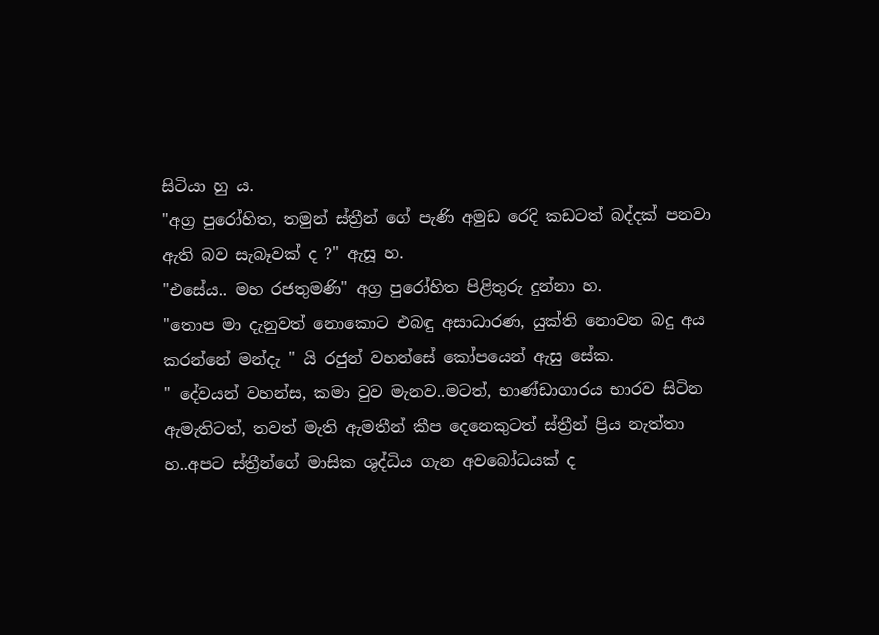සිටියා හු ය.
"අග්‍ර පුරෝහිත, තමුන් ස්ත්‍රීන් ගේ පැණි අමුඩ රෙදි කඩටත් බද්දක් පනවා ඇති බව සැබෑවක් ද ?" ඇසූ හ.
"එසේය.. මහ රජතුමණි" අග්‍ර පුරෝහිත පිළිතුරු දුන්නා හ.
"තොප මා දැනුවත් නොකොට එබඳු අසාධාරණ, යුක්ති නොවන බදු අය කරන්නේ මන්දැ " යි රජුන් වහන්සේ කෝපයෙන් ඇසු සේක.
" දේවයන් වහන්ස, කමා වුව මැනව..මටත්, භාණ්ඩාගාරය භාරව සිටින ඇමැතිටත්, තවත් මැති ඇමතීන් කීප දෙනෙකුටත් ස්ත්‍රීන් ප්‍රිය නැත්තා හ..අපට ස්ත්‍රීන්ගේ මාසික ශුද්ධිය ගැන අවබෝධයක් ද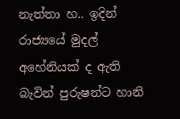නැත්තා හ.. ඉදින් රාජ්‍යයේ මුදල් අහේනියක් ද ඇති බැවින් පුරුෂන්ට හානි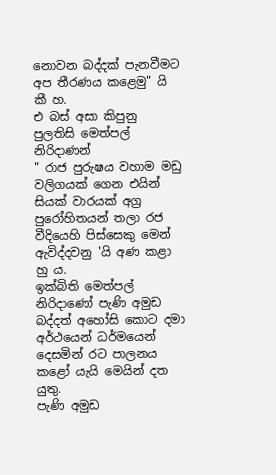නොවන බද්දක් පැනවීමට අප තීරණය කළෙමු" යි කී හ.
එ බස් අසා කිපුනු පුලතිසි මෙත්පල් නිරිදාණන්
" රාජ පුරුෂය වහාම මඩු වලිගයක් ගෙන එයින් සියක් වාරයක් අග්‍ර පුරෝහිතයන් තලා රජ වීදියෙහි පිස්සෙකු මෙන් ඇවිද්දවනු 'යි අණ කළා හු ය.
ඉක්බිති මෙත්පල් නිරිදාණෝ පැණි අමුඩ බද්දත් අහෝසි කොට දමා අර්ථයෙන් ධර්මයෙන් දෙසමින් රට පාලනය කළෝ යැයි මෙයින් දත යුතු.
පැණි අමුඩ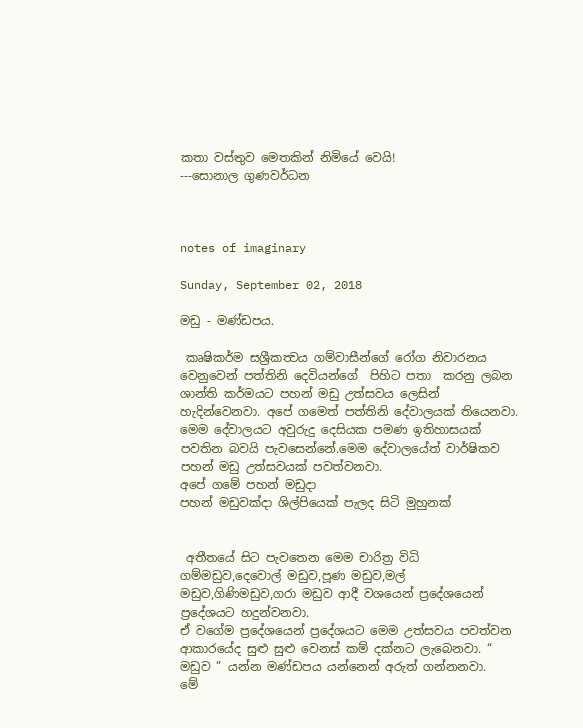කතා වස්තුව මෙතකින් නිමියේ වෙයි!
---සොනාල ගුණවර්ධන



notes of imaginary

Sunday, September 02, 2018

මඩු - මණ්ඩපය.

 කෘෂිකර්ම සශ්‍රීකත්‍වය ගම්වාසීන්ගේ රෝග නිවාරනය වෙනුවෙන් පත්තිනි දෙවියන්ගේ  පිහිට පතා  කරනු ලබන ශාන්ති කර්මයට පහන් මඩු උත්සවය ලෙසින් හැදින්වෙනවා. අපේ ගමෙත් පත්තිනි දේවාලයක් තියෙනවා. මෙම දේවාලයට අවුරුදු දෙසියක පමණ ඉතිහාසයක් පවතින බවයි පැවසෙන්නේ.මෙම දේවාලයේත් වාර්ෂිකව පහන් මඩු උත්සවයක් පවත්වනවා.
අපේ ගමේ පහන් මඩුදා
පහන් මඩුවක්දා ශිල්පියෙක් පැලද සිටි මුහුනක්


 අතීතයේ සිට පැවතෙන මෙම චාරිත්‍ර විධි ගම්මඩුව,දෙවොල් මඩුව,පූණ මඩුව,මල් මඩුව,ගිණිමඩුව,ගරා මඩුව ආදී වශයෙන් ප්‍රදේශයෙන් ප්‍රදේශයට හදුන්වනවා.
ඒ වගේම ප්‍රදේශයෙන් ප්‍රදේශයට මෙම උත්සවය පවත්වන ආකාරයේද සුළු සුළු වෙනස් කම් දක්නට ලැබෙනවා. “ මඩුව ” යන්න මණ්ඩපය යන්නෙන් අරුත් ගන්නනවා.
මේ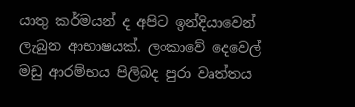යාතු කර්මයන් ද අපිට ඉන්දියාවෙන් ලැබුන ආභාෂයක්. ලංකාවේ දෙවෙල් මඩු ආරම්භය පිලිබද පුරා වෘත්තය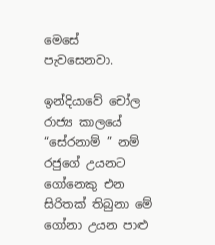මෙසේ පැවසෙනවා.

ඉන්දියාවේ චෝල රාජ්‍ය කාලයේ “සේරනාම් ” නම් රජුගේ උයනට ගෝනෙකු එන සිරිතක් තිබුනා මේ ගෝනා උයන පාළු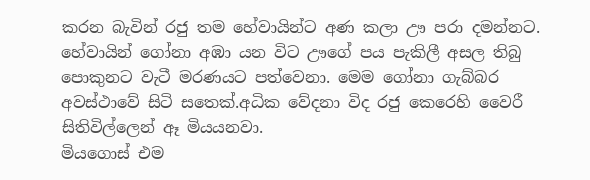කරන බැවින් රජු තම හේවායින්ට අණ කලා ඌ පරා දමන්නට.
හේවායින් ගෝනා අඹා යන විට ඌගේ පය පැකිලී අසල තිබු පොකුනට වැටී මරණයට පත්වෙනා. මෙම ගෝනා ගැබ්බර අවස්ථාවේ සිටි සතෙක්.අධික වේදනා විද රජු කෙරෙහි වෛරී සිතිවිල්ලෙන් ඈ මියයනවා.
මියගොස් එම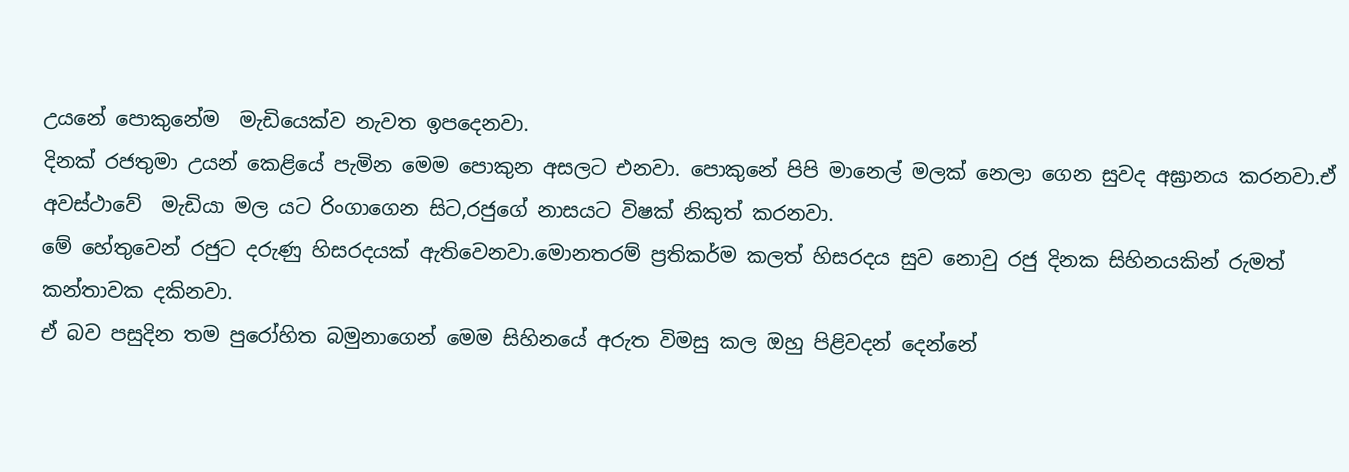උයනේ පොකුනේම  මැඩියෙක්ව නැවත ඉපදෙනවා.
දිනක් රජතුමා උයන් කෙළියේ පැමින මෙම පොකුන අසලට එනවා. පොකුනේ පිපි මානෙල් මලක් නෙලා ගෙන සුවද අඝ්‍රානය කරනවා.ඒ අවස්ථාවේ  මැඩියා මල යට රිංගාගෙන සිට,රජුගේ නාසයට විෂක් නිකුත් කරනවා.
මේ හේතුවෙන් රජුට දරුණු හිසරදයක් ඇතිවෙනවා.මොනතරම් ප්‍රතිකර්ම කලත් හිසරදය සුව නොවු රජු දිනක සිහිනයකින් රුමත් කන්තාවක දකිනවා.
ඒ බව පසුදින තම පුරෝහිත බමුනාගෙන් මෙම සිහිනයේ අරුත විමසු කල ඔහු පිළිවදන් දෙන්නේ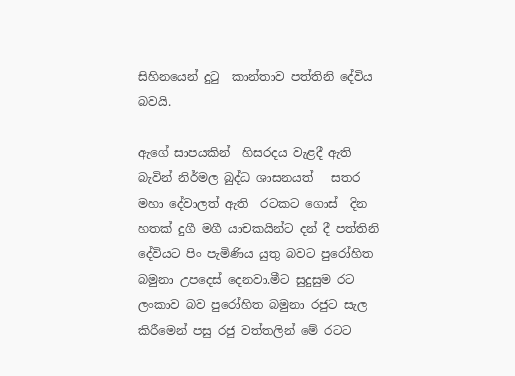සිහිනයෙන් දුටු  කාන්තාව පත්තිනි දේවිය බවයි.

ඇගේ සාපයකින්  හිසරදය වැළදී ඇති බැවින් නිර්මල බුද්ධ ශාසනයත්   සතර මහා දේවාලත් ඇති  රටකට ගොස්  දින හතක් දුගී මගී යාචකයින්ට දන් දී පත්තිනි දේවියට පිං පැමිණිය යුතු බවට පුරෝහිත බමුනා උපදෙස් දෙනවා.මීට සුදුසුම රට ලංකාව බව පුරෝහිත බමුනා රජුට සැල කිරීමෙන් පසු රජු වත්තලින් මේ රටට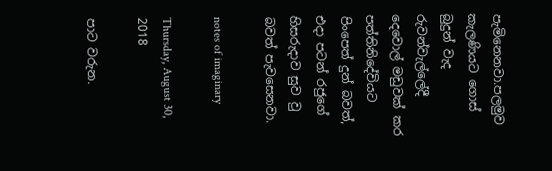පැමිනෙනවා.පලමුව කැලණියට ගොස් බුදුන් වැද රුවන්වැල්ලේදී  දෙවොල් මඩුවක් කර පත්තිනිදේවියට පිංපෙත් දුන් බවත්, එදා පටන් රජුගේ හිසරුදාව සුව වු බවත් පැවසෙනවා.

notes of imaginary

Thursday, August 30, 2018

පාට වරුන.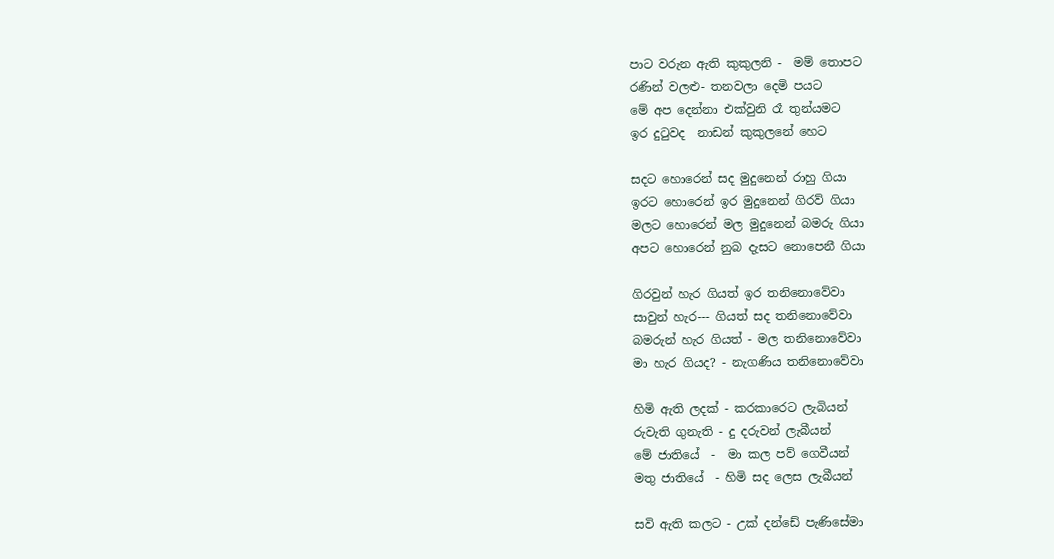පාට වරුන ඇති කුකුලනි -  මම් තොපට
රණින් වලළු- තනවලා දෙමි පයට
මේ අප දෙන්නා එක්වුනි රෑ තුන්යමට
ඉර දුටුවද  නාඩන් කුකුලනේ හෙට

සදට හොරෙන් සද මුදුනෙන් රාහු ගියා
ඉරට හොරෙන් ඉර මුදුනෙන් ගිරව් ගියා
මලට හොරෙන් මල මුදුනෙන් බමරු ගියා
අපට හොරෙන් නුබ දැසට නොපෙනී ගියා

ගිරවුන් හැර ගියත් ඉර තනිනොවේවා
සාවුන් හැර--- ගියත් සද තනිනොවේවා
බමරුන් හැර ගියත් - මල තනිනොවේවා
මා හැර ගියද? - නැගණිය තනිනොවේවා

හිමි ඇති ලදක් - කරකාරෙට ලැබියන්
රුවැති ගුනැති - දු දරුවන් ලැබීයන්
මේ ජාතියේ  -  මා කල පව් ගෙවීයන්
මතු ජාතියේ  - හිමි සද ලෙස ලැබීයන්

සවි ඇති කලට - උක් දන්ඩේ පැණිසේමා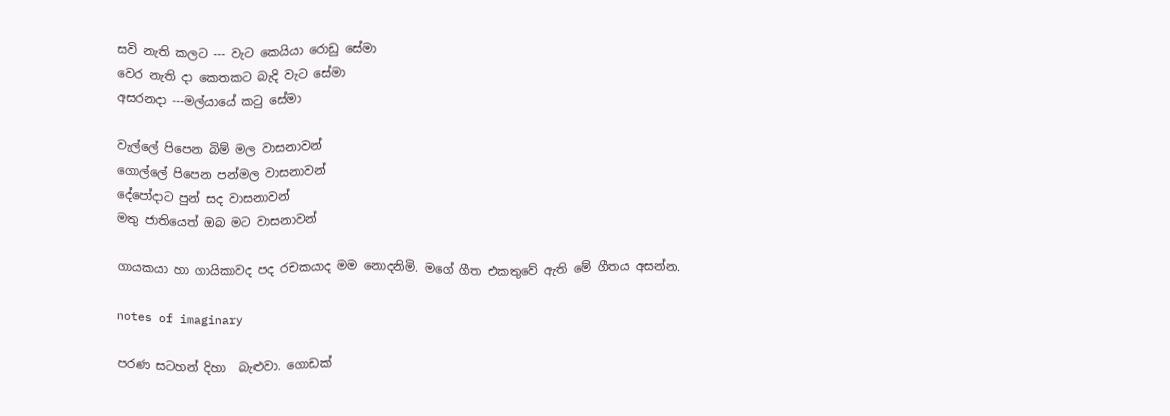සවි නැති කලට --- වැට කෙයියා රොඩු සේමා
වෙර නැති දා කෙතකට බැදි වැට සේමා
අසරනදා ---මල්යායේ කටු සේමා

වැල්ලේ පිපෙන බිම් මල වාසනාවන්
ගොල්ලේ පිපෙන පන්මල වාසනාවන්
දේපෝදාට පුන් සද වාසනාවන්
මතු ජාතියෙත් ඔබ මට වාසනාවන්

ගායකයා හා ගායිකාවද පද රචකයාද මම නොදනිමි. මගේ ගීත එකතුවේ ඇති මේ ගීතය අසන්න.

notes of imaginary

පරණ සටහන් දිහා  බැළුවා. ගොඩක්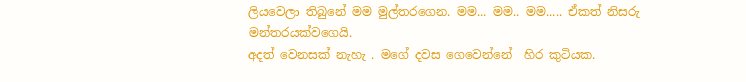ලියවෙලා තිබුනේ මම මුල්තරගෙන. මම... මම.. මම..... ඒකත් නිසරු  මන්තරයක්වගෙයි.
අදත් වෙනසක් නැහැ . මගේ දවස ගෙවෙන්නේ  හිර කුටියක.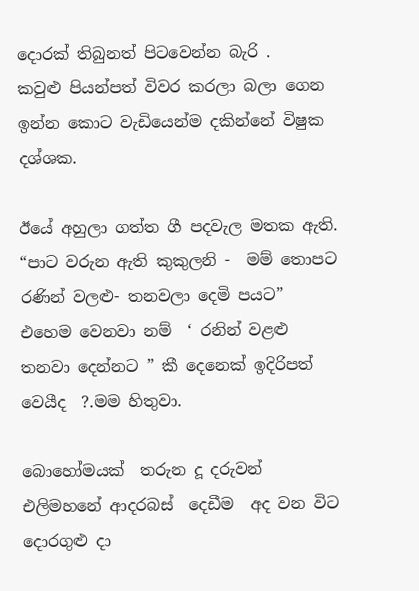දොරක් තිබුනත් පිටවෙන්න බැරි .
කවුළු පියන්පත් විවර කරලා බලා ගෙන ඉන්න කොට වැඩියෙන්ම දකින්නේ විෂුක දශ්ශක.

ඊයේ අහුලා ගත්ත ගී පදවැල මතක ඇති.
“පාට වරුන ඇති කුකුලනි -  මම් තොපට
රණින් වලළු- තනවලා දෙමි පයට”
එහෙම වෙනවා නම්  ‘ රනින් වළළු තනවා දෙන්නට ” කී දෙනෙක් ඉදිරිපත් වෙයීද  ?.මම හිතුවා.

බොහෝමයක්  තරුන දූ දරුවන්  එලිමහනේ ආදරබස්  දෙඩීම  අද වන විට  දොරගුළු දා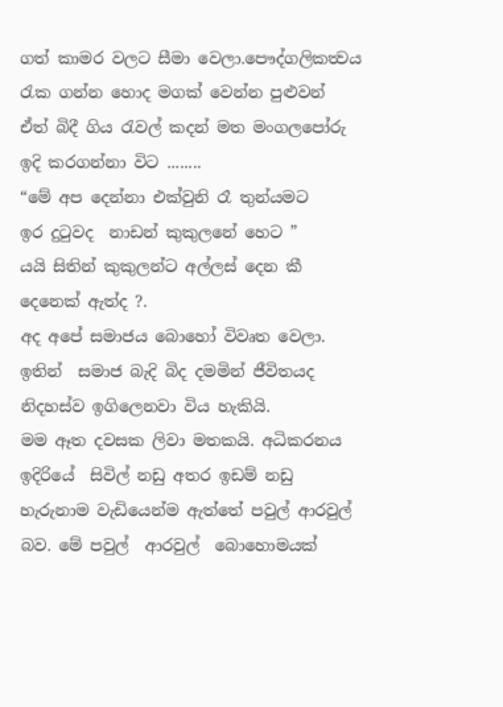ගත් කාමර වලට සීමා වෙලා.පෞද්ගලිකත්‍වය රැක ගන්න හොද මගක් වෙන්න පුළුවන්
ඒත් බිදී ගිය රැවල් කදන් මත මංගලපෝරු ඉදි කරගන්නා විට ........
“මේ අප දෙන්නා එක්වුනි රෑ තුන්යමට
ඉර දුටුවද  නාඩන් කුකුලනේ හෙට ”
යයි සිතින් කුකුලන්ට අල්ලස් දෙන කී දෙනෙක් ඇත්ද ?.
අද අපේ සමාජය බොහෝ විවෘත වෙලා.  ඉතින්  සමාජ බැදි බිද දමමින් ජීවිතයද  නිදහස්ව ඉගිලෙනවා විය හැකියි.
මම ඈත දවසක ලිවා මතකයි. අධිකරනය ඉදිරියේ  සිවිල් නඩු අතර ඉඩම් නඩු හැරුනාම වැඩියෙන්ම ඇත්තේ පවුල් ආරවුල් බව. මේ පවුල්  ආරවුල්  බොහොමයක්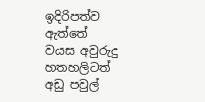ඉදිරිපත්ව ඇත්තේ  වයස අවුරුදු  හතහලිටත් අඩු පවුල්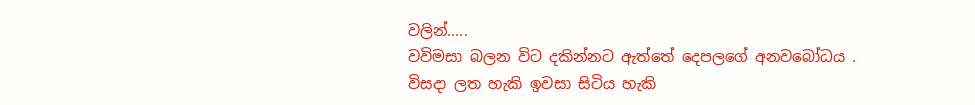වලින්.....
වවිමසා බලන විට දකින්නට ඇත්තේ දෙපලගේ අනවබෝධය . විසදා ලත හැකි ඉවසා සිටිය හැකි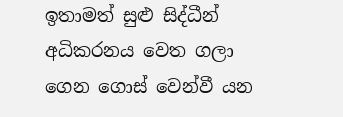ඉතාමත් සුළු සිද්ධීන් අධිකරනය වෙත ගලා ගෙන ගොස් වෙන්වී යන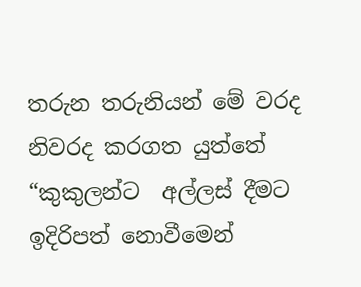තරුන තරුනියන් මේ වරද නිවරද කරගත යුත්තේ “කුකුලන්ට  අල්ලස් දීමට ඉදිරිපත් නොවීමෙන්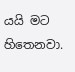යයි මට හිතෙනවා.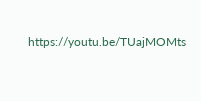https://youtu.be/TUajMOMts